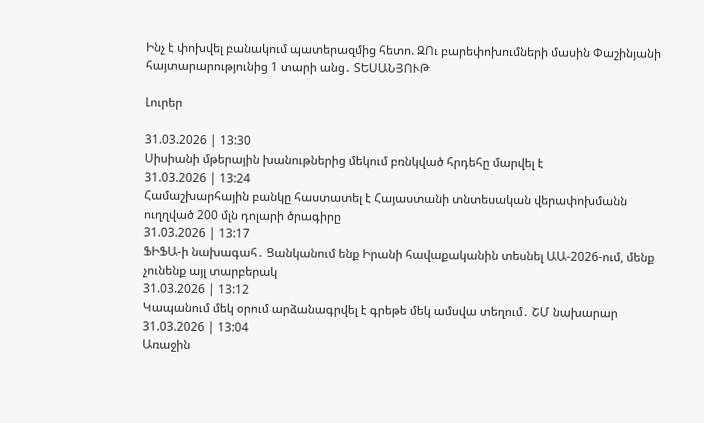Ինչ է փոխվել բանակում պատերազմից հետո. ԶՈւ բարեփոխումների մասին Փաշինյանի հայտարարությունից 1 տարի անց․ ՏԵՍԱՆՅՈՒԹ

Լուրեր

31.03.2026 | 13:30
Սիսիանի մթերային խանութներից մեկում բռնկված հրդեհը մարվել է
31.03.2026 | 13:24
Համաշխարհային բանկը հաստատել է Հայաստանի տնտեսական վերափոխմանն ուղղված 200 մլն դոլարի ծրագիրը
31.03.2026 | 13:17
ՖԻՖԱ-ի նախագահ․ Ցանկանում ենք Իրանի հավաքականին տեսնել ԱԱ-2026-ում, մենք չունենք այլ տարբերակ
31.03.2026 | 13:12
Կապանում մեկ օրում արձանագրվել է գրեթե մեկ ամսվա տեղում․ ՇՄ նախարար
31.03.2026 | 13:04
Առաջին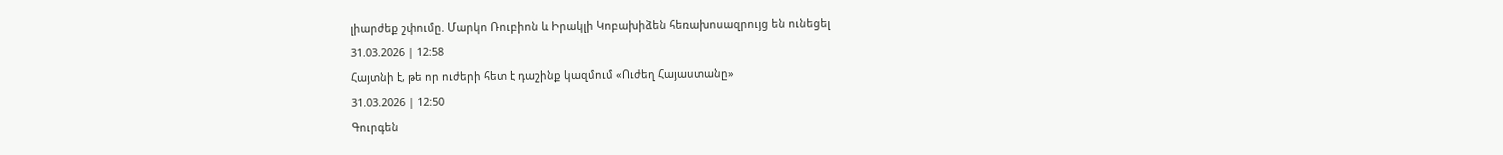լիարժեք շփումը. Մարկո Ռուբիոն և Իրակլի Կոբախիձեն հեռախոսազրույց են ունեցել
31.03.2026 | 12:58
Հայտնի է, թե որ ուժերի հետ է դաշինք կազմում «Ուժեղ Հայաստանը»
31.03.2026 | 12:50
Գուրգեն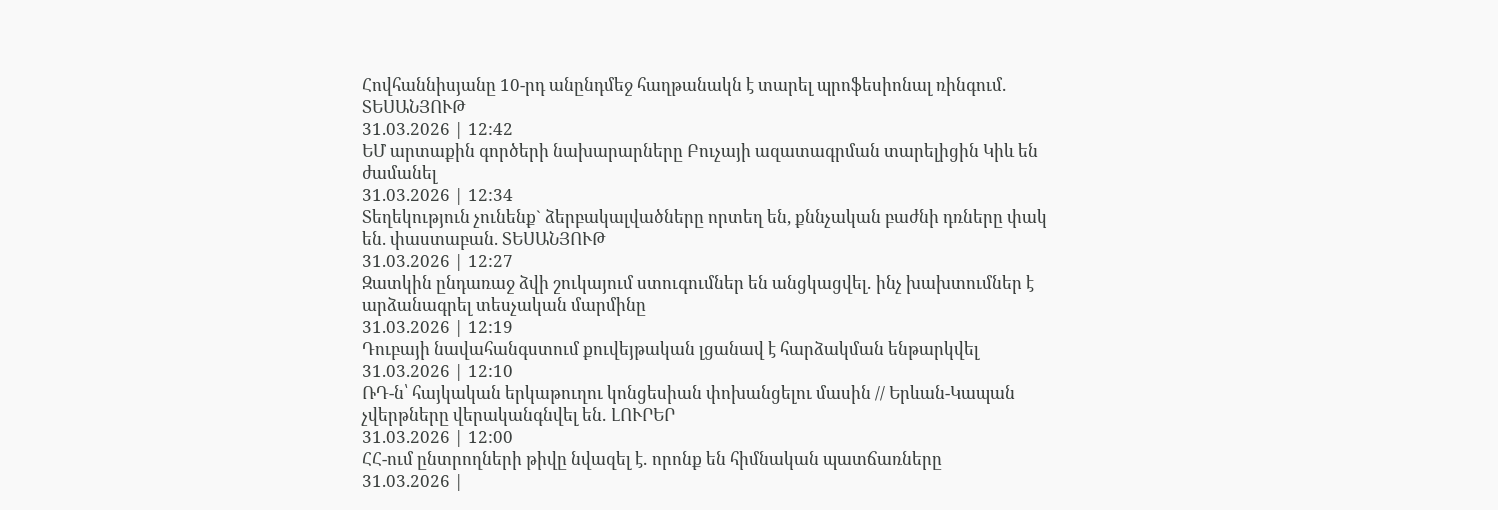Հովհաննիսյանը 10-րդ անընդմեջ հաղթանակն է տարել պրոֆեսիոնալ ռինգում․ ՏԵՍԱՆՅՈՒԹ
31.03.2026 | 12:42
ԵՄ արտաքին գործերի նախարարները Բուչայի ազատագրման տարելիցին Կիև են ժամանել
31.03.2026 | 12:34
Տեղեկություն չունենք` ձերբակալվածները որտեղ են, քննչական բաժնի դռները փակ են. փաստաբան. ՏԵՍԱՆՅՈՒԹ
31.03.2026 | 12:27
Զատկին ընդառաջ ձվի շուկայում ստուգումներ են անցկացվել․ ինչ խախտումներ է արձանագրել տեսչական մարմինը
31.03.2026 | 12:19
Դուբայի նավահանգստում քուվեյթական լցանավ է հարձակման ենթարկվել
31.03.2026 | 12:10
ՌԴ-ն՝ հայկական երկաթուղու կոնցեսիան փոխանցելու մասին // Երևան-Կապան չվերթները վերականգնվել են․ ԼՈՒՐԵՐ
31.03.2026 | 12:00
ՀՀ-ում ընտրողների թիվը նվազել է․ որոնք են հիմնական պատճառները
31.03.2026 |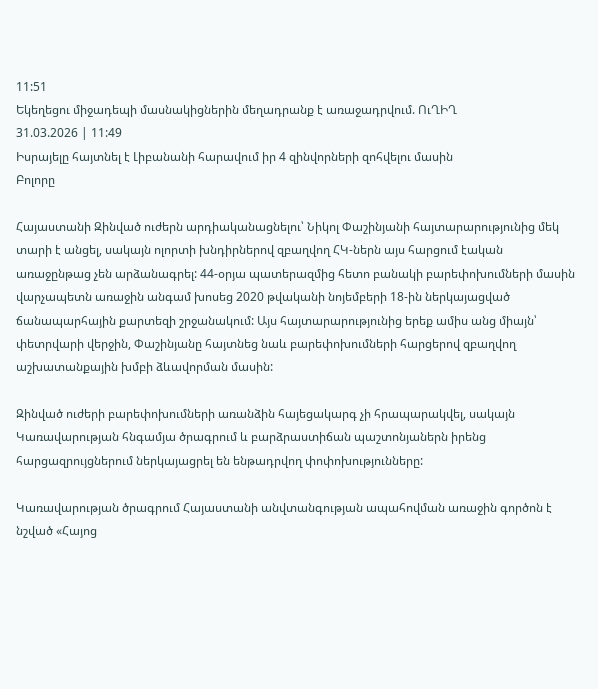11:51
Եկեղեցու միջադեպի մասնակիցներին մեղադրանք է առաջադրվում. ՈւՂԻՂ
31.03.2026 | 11:49
Իսրայելը հայտնել է Լիբանանի հարավում իր 4 զինվորների զոհվելու մասին
Բոլորը

Հայաստանի Զինված ուժերն արդիականացնելու՝ Նիկոլ Փաշինյանի հայտարարությունից մեկ տարի է անցել, սակայն ոլորտի խնդիրներով զբաղվող ՀԿ-ներն այս հարցում էական առաջընթաց չեն արձանագրել: 44-օրյա պատերազմից հետո բանակի բարեփոխումների մասին վարչապետն առաջին անգամ խոսեց 2020 թվականի նոյեմբերի 18-ին ներկայացված ճանապարհային քարտեզի շրջանակում: Այս հայտարարությունից երեք ամիս անց միայն՝ փետրվարի վերջին, Փաշինյանը հայտնեց նաև բարեփոխումների հարցերով զբաղվող աշխատանքային խմբի ձևավորման մասին:

Զինված ուժերի բարեփոխումների առանձին հայեցակարգ չի հրապարակվել, սակայն Կառավարության հնգամյա ծրագրում և բարձրաստիճան պաշտոնյաներն իրենց հարցազրույցներում ներկայացրել են ենթադրվող փոփոխությունները:

Կառավարության ծրագրում Հայաստանի անվտանգության ապահովման առաջին գործոն է նշված «Հայոց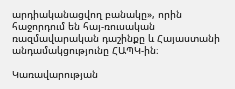արդիականացվող բանակը», որին հաջորդում են հայ-ռուսական ռազմավարական դաշինքը և Հայաստանի անդամակցությունը ՀԱՊԿ-ին։

Կառավարության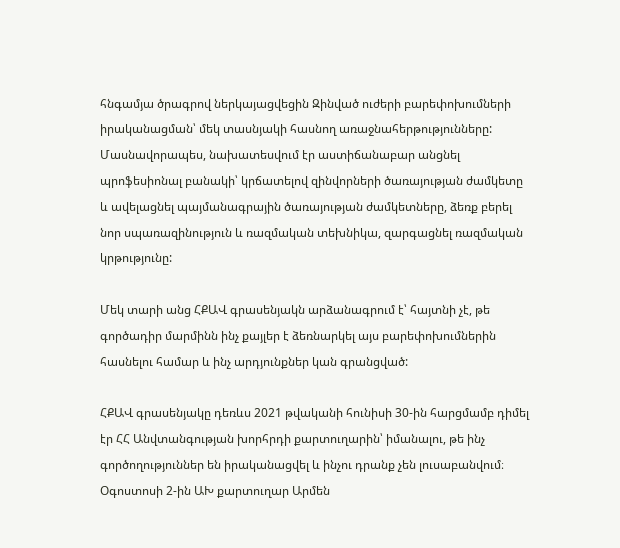հնգամյա ծրագրով ներկայացվեցին Զինված ուժերի բարեփոխումների իրականացման՝ մեկ տասնյակի հասնող առաջնահերթությունները: Մասնավորապես, նախատեսվում էր աստիճանաբար անցնել պրոֆեսիոնալ բանակի՝ կրճատելով զինվորների ծառայության ժամկետը և ավելացնել պայմանագրային ծառայության ժամկետները, ձեռք բերել նոր սպառազինություն և ռազմական տեխնիկա, զարգացնել ռազմական կրթությունը:

Մեկ տարի անց ՀՔԱՎ գրասենյակն արձանագրում է՝ հայտնի չէ, թե գործադիր մարմինն ինչ քայլեր է ձեռնարկել այս բարեփոխումներին հասնելու համար և ինչ արդյունքներ կան գրանցված:

ՀՔԱՎ գրասենյակը դեռևս 2021 թվականի հունիսի 30-ին հարցմամբ դիմել էր ՀՀ Անվտանգության խորհրդի քարտուղարին՝ իմանալու, թե ինչ գործողություններ են իրականացվել և ինչու դրանք չեն լուսաբանվում։ Օգոստոսի 2-ին ԱԽ քարտուղար Արմեն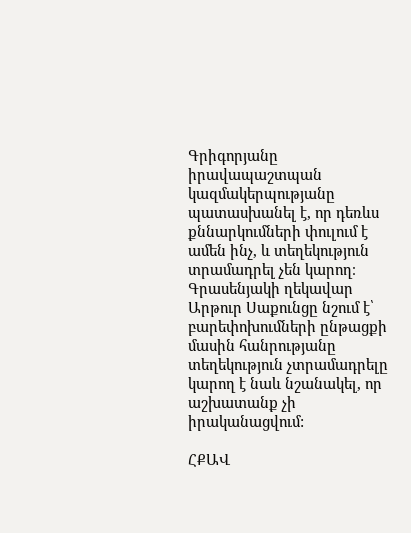Գրիգորյանը իրավապաշտպան կազմակերպությանը պատասխանել է, որ դեռևս քննարկումների փուլում է ամեն ինչ, և տեղեկություն տրամադրել չեն կարող։ Գրասենյակի ղեկավար Արթուր Սաքունցը նշում է՝ բարեփոխումների ընթացքի մասին հանրությանը տեղեկություն չտրամադրելը կարող է նաև նշանակել, որ աշխատանք չի իրականացվում:

ՀՔԱՎ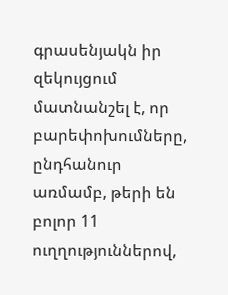գրասենյակն իր զեկույցում մատնանշել է, որ բարեփոխումները, ընդհանուր առմամբ, թերի են բոլոր 11 ուղղություններով,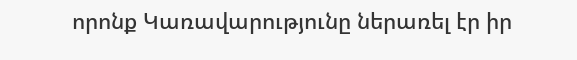որոնք Կառավարությունը ներառել էր իր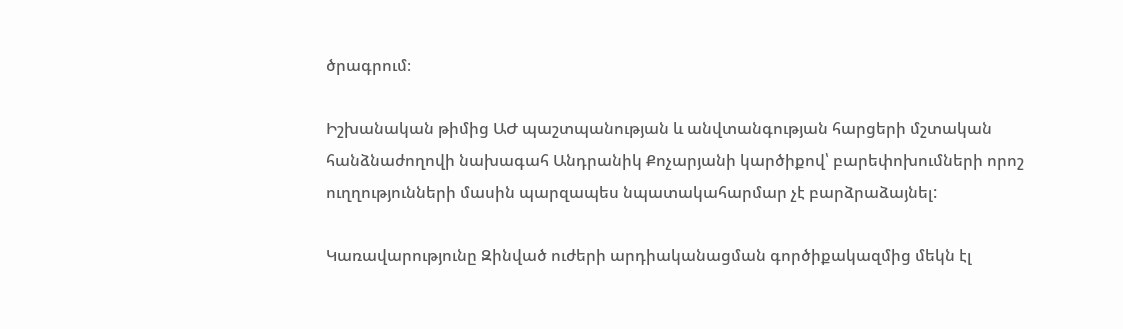ծրագրում։

Իշխանական թիմից ԱԺ պաշտպանության և անվտանգության հարցերի մշտական հանձնաժողովի նախագահ Անդրանիկ Քոչարյանի կարծիքով՝ բարեփոխումների որոշ ուղղությունների մասին պարզապես նպատակահարմար չէ բարձրաձայնել:

Կառավարությունը Զինված ուժերի արդիականացման գործիքակազմից մեկն էլ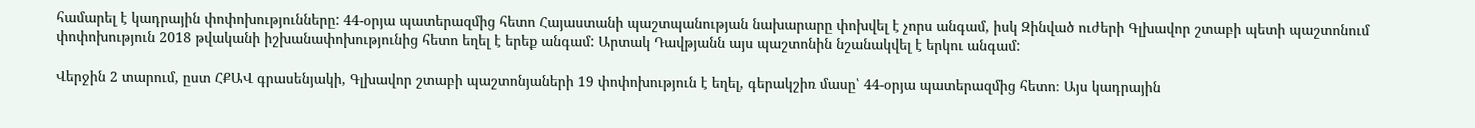համարել է կադրային փոփոխությունները: 44-օրյա պատերազմից հետո Հայաստանի պաշտպանության նախարարը փոխվել է չորս անգամ, իսկ Զինված ուժերի Գլխավոր շտաբի պետի պաշտոնում փոփոխություն 2018 թվականի իշխանափոխությունից հետո եղել է երեք անգամ: Արտակ Դավթյանն այս պաշտոնին նշանակվել է երկու անգամ:

Վերջին 2 տարում, ըստ ՀՔԱՎ գրասենյակի, Գլխավոր շտաբի պաշտոնյաների 19 փոփոխություն է եղել, գերակշիռ մասը՝ 44-օրյա պատերազմից հետո։ Այս կադրային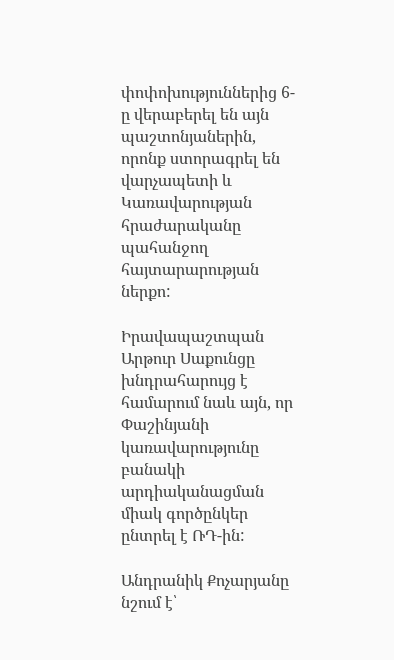փոփոխություններից 6-ը վերաբերել են այն պաշտոնյաներին, որոնք ստորագրել են վարչապետի և Կառավարության հրաժարականը պահանջող հայտարարության ներքո:

Իրավապաշտպան Արթուր Սաքունցը խնդրահարույց է համարում նաև այն, որ Փաշինյանի կառավարությունը բանակի արդիականացման միակ գործընկեր ընտրել է ՌԴ-ին:

Անդրանիկ Քոչարյանը նշում է՝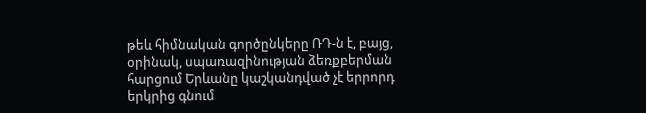թեև հիմնական գործընկերը ՌԴ-ն է, բայց, օրինակ, սպառազինության ձեռքբերման հարցում Երևանը կաշկանդված չէ երրորդ երկրից գնում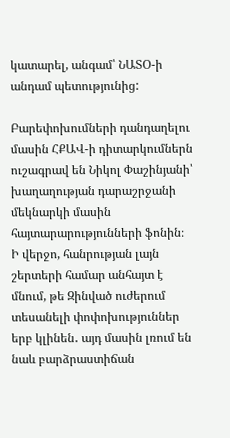կատարել, անգամ՝ ՆԱՏՕ-ի անդամ պետությունից:

Բարեփոխումների դանդաղելու մասին ՀՔԱՎ-ի դիտարկումներն ուշագրավ են Նիկոլ Փաշինյանի՝ խաղաղության դարաշրջանի մեկնարկի մասին հայտարարությունների ֆոնին։ Ի վերջո, հանրության լայն շերտերի համար անհայտ է մնում, թե Զինված ուժերում տեսանելի փոփոխություններ երբ կլինեն․ այդ մասին լռում են նաև բարձրաստիճան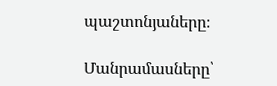պաշտոնյաները։

Մանրամասները՝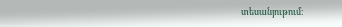տեսանյութում։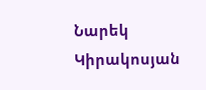Նարեկ Կիրակոսյան